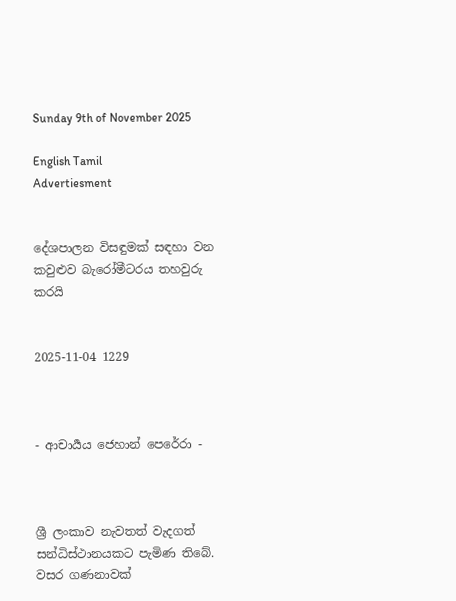Sunday 9th of November 2025

English Tamil
Advertiesment


දේශපාලන විසඳුමක් සඳහා වන කවුළුව බැරෝමීටරය තහවුරු කරයි


2025-11-04 1229



- ආචාර්‍යය ජෙහාන් පෙරේරා -



ශ්‍රී ලංකාව නැවතත් වැදගත් සන්ධිස්ථානයකට පැමිණ තිබේ. වසර ගණනාවක්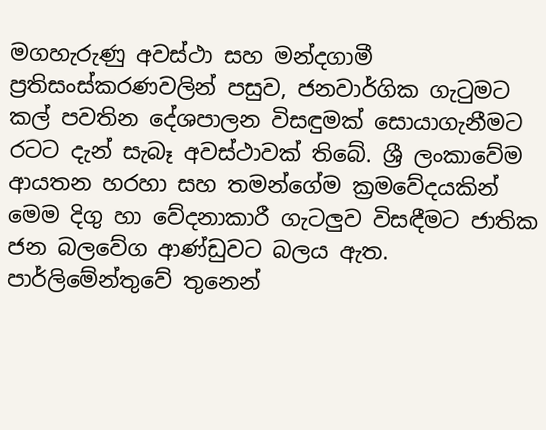මගහැරුණු අවස්ථා සහ මන්දගාමී ප්‍රතිසංස්කරණවලින් පසුව, ජනවාර්ගික ගැටුමට කල් පවතින දේශපාලන විසඳුමක් සොයාගැනීමට රටට දැන් සැබෑ අවස්ථාවක් තිබේ. ශ්‍රී ලංකාවේම ආයතන හරහා සහ තමන්ගේම ක්‍රමවේදයකින් මෙම දිගු හා වේදනාකාරී ගැටලුව විසඳීමට ජාතික ජන බලවේග ආණ්ඩුවට බලය ඇත. පාර්ලිමේන්තුවේ තුනෙන්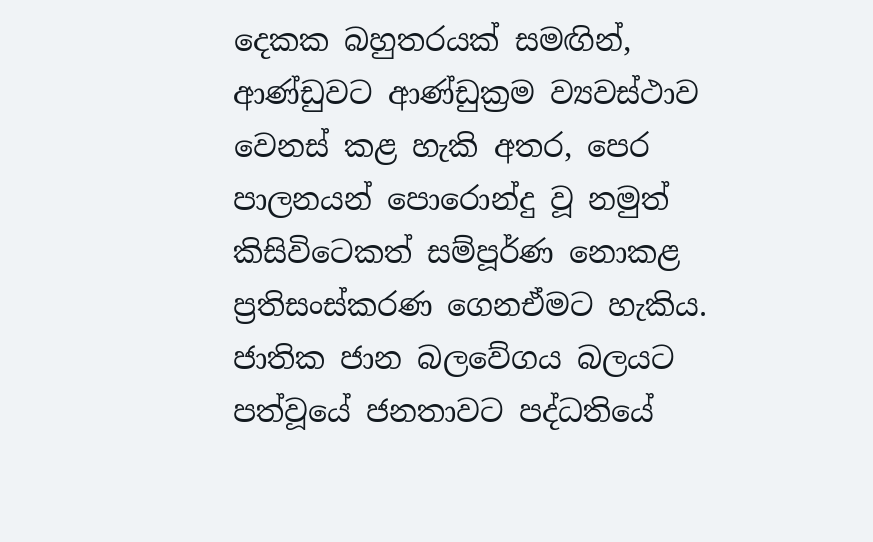දෙකක බහුතරයක් සමඟින්, ආණ්ඩුවට ආණ්ඩුක්‍රම ව්‍යවස්ථාව වෙනස් කළ හැකි අතර, පෙර පාලනයන් පොරොන්දු වූ නමුත් කිසිවිටෙකත් සම්පූර්ණ නොකළ ප්‍රතිසංස්කරණ ගෙනඒමට හැකිය. ජාතික ජාන බලවේගය බලයට පත්වූයේ ජනතාවට පද්ධතියේ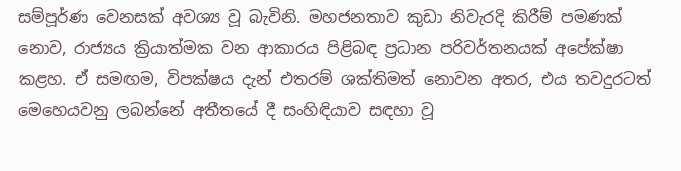සම්පූර්ණ වෙනසක් අවශ්‍ය වූ බැවිනි. මහජනතාව කුඩා නිවැරදි කිරීම් පමණක් නොව, රාජ්‍යය ක්‍රියාත්මක වන ආකාරය පිළිබඳ ප්‍රධාන පරිවර්තනයක් අපේක්ෂා කළහ. ඒ සමඟම, විපක්ෂය දැන් එතරම් ශක්තිමත් නොවන අතර, එය තවදුරටත් මෙහෙයවනු ලබන්නේ අතීතයේ දී සංහිඳියාව සඳහා වූ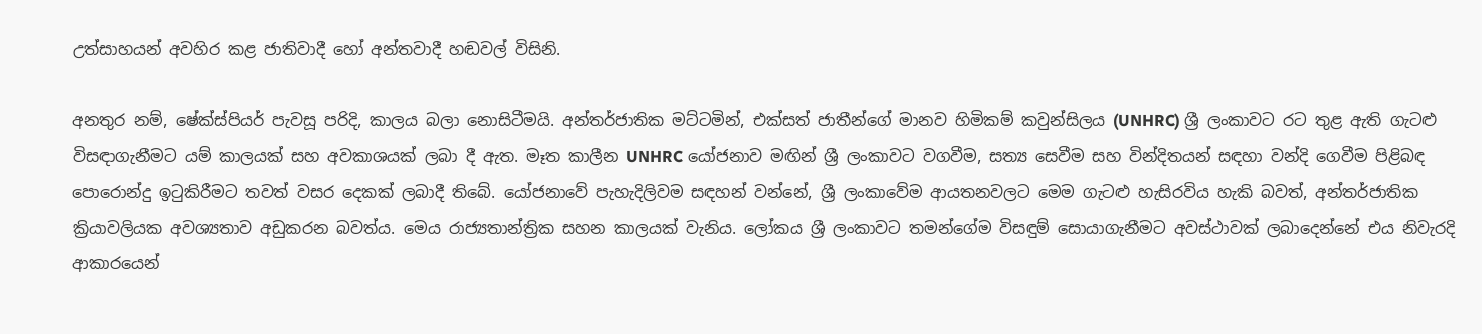උත්සාහයන් අවහිර කළ ජාතිවාදී හෝ අන්තවාදී හඬවල් විසිනි.

අනතුර නම්, ෂේක්ස්පියර් පැවසූ පරිදි, කාලය බලා නොසිටීමයි. අන්තර්ජාතික මට්ටමින්, එක්සත් ජාතීන්ගේ මානව හිමිකම් කවුන්සිලය (UNHRC) ශ්‍රී ලංකාවට රට තුළ ඇති ගැටළු විසඳාගැනීමට යම් කාලයක් සහ අවකාශයක් ලබා දී ඇත. මෑත කාලීන UNHRC යෝජනාව මඟින් ශ්‍රී ලංකාවට වගවීම, සත්‍ය සෙවීම සහ වින්දිතයන් සඳහා වන්දි ගෙවීම පිළිබඳ පොරොන්දු ඉටුකිරීමට තවත් වසර දෙකක් ලබාදී තිබේ. යෝජනාවේ පැහැදිලිවම සඳහන් වන්නේ, ශ්‍රී ලංකාවේම ආයතනවලට මෙම ගැටළු හැසිරවිය හැකි බවත්, අන්තර්ජාතික ක්‍රියාවලියක අවශ්‍යතාව අඩුකරන බවත්ය. මෙය රාජ්‍යතාන්ත්‍රික සහන කාලයක් වැනිය. ලෝකය ශ්‍රී ලංකාවට තමන්ගේම විසඳුම් සොයාගැනීමට අවස්ථාවක් ලබාදෙන්නේ එය නිවැරදි ආකාරයෙන්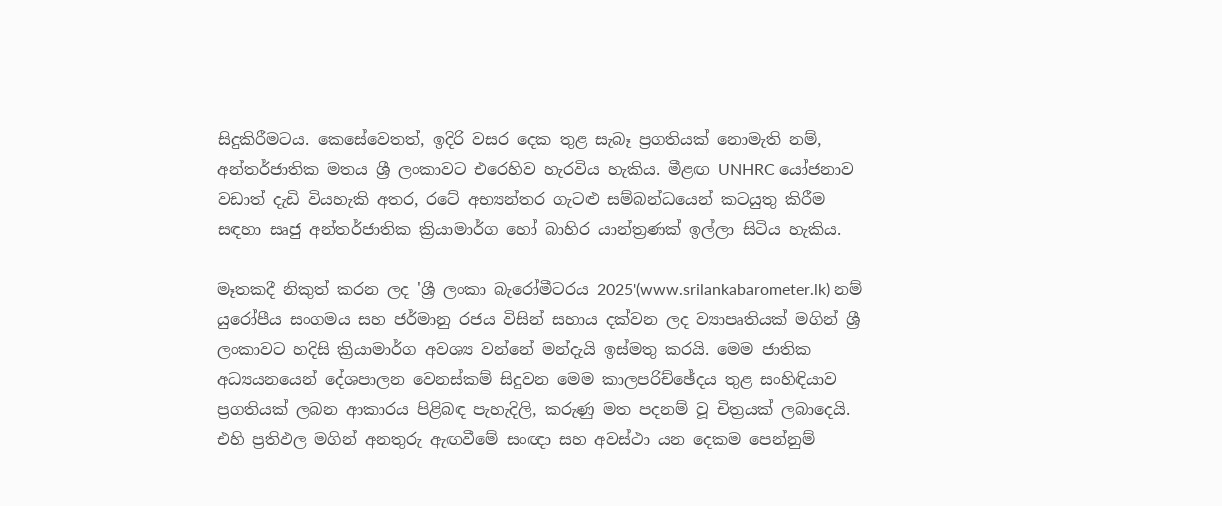සිදුකිරීමටය. කෙසේවෙතත්, ඉදිරි වසර දෙක තුළ සැබෑ ප්‍රගතියක් නොමැති නම්, අන්තර්ජාතික මතය ශ්‍රී ලංකාවට එරෙහිව හැරවිය හැකිය. මීළඟ UNHRC යෝජනාව වඩාත් දැඩි වියහැකි අතර, රටේ අභ්‍යන්තර ගැටළු සම්බන්ධයෙන් කටයුතු කිරීම සඳහා සෘජු අන්තර්ජාතික ක්‍රියාමාර්ග හෝ බාහිර යාන්ත්‍රණක් ඉල්ලා සිටිය හැකිය.

මෑතකදී නිකුත් කරන ලද 'ශ්‍රී ලංකා බැරෝමීටරය 2025'(www.srilankabarometer.lk) නම් යුරෝපීය සංගමය සහ ජර්මානු රජය විසින් සහාය දක්වන ලද ව්‍යාපෘතියක් මගින් ශ්‍රී ලංකාවට හදිසි ක්‍රියාමාර්ග අවශ්‍ය වන්නේ මන්දැයි ඉස්මතු කරයි. මෙම ජාතික අධ්‍යයනයෙන් දේශපාලන වෙනස්කම් සිදුවන මෙම කාලපරිච්ඡේදය තුළ සංහිඳියාව ප්‍රගතියක් ලබන ආකාරය පිළිබඳ පැහැදිලි, කරුණු මත පදනම් වූ චිත්‍රයක් ලබාදෙයි. එහි ප්‍රතිඵල මගින් අනතුරු ඇඟවීමේ සංඥා සහ අවස්ථා යන දෙකම පෙන්නුම්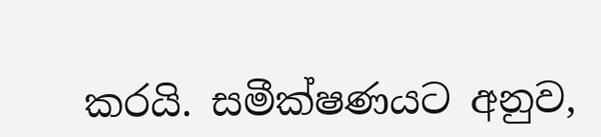කරයි. සමීක්ෂණයට අනුව,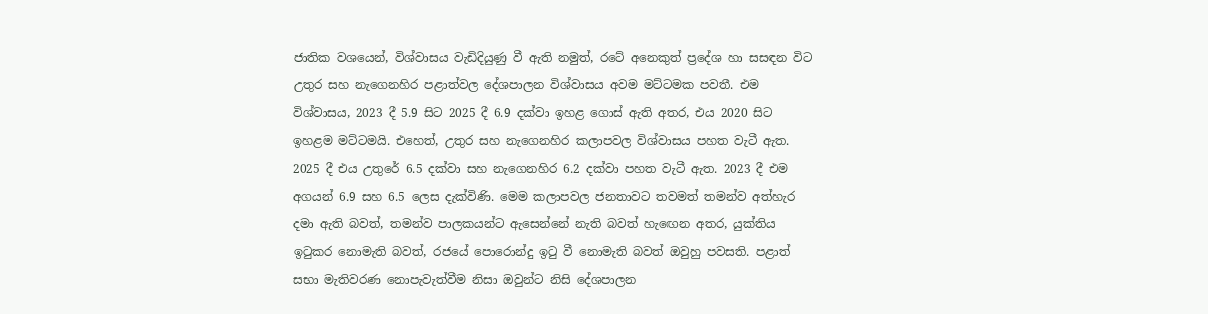ජාතික වශයෙන්, විශ්වාසය වැඩිදියුණු වී ඇති නමුත්, රටේ අනෙකුත් ප්‍රදේශ හා සසඳන විට උතුර සහ නැගෙනහිර පළාත්වල දේශපාලන විශ්වාසය අවම මට්ටමක පවතී. එම විශ්වාසය, 2023 දී 5.9 සිට 2025 දී 6.9 දක්වා ඉහළ ගොස් ඇති අතර, එය 2020 සිට ඉහළම මට්ටමයි. එහෙත්, උතුර සහ නැගෙනහිර කලාපවල විශ්වාසය පහත වැටී ඇත. 2025 දී එය උතුරේ 6.5 දක්වා සහ නැගෙනහිර 6.2 දක්වා පහත වැටී ඇත. 2023 දී එම අගයන් 6.9 සහ 6.5 ලෙස දැක්විණි. මෙම කලාපවල ජනතාවට තවමත් තමන්ව අත්හැර දමා ඇති බවත්, තමන්ව පාලකයන්ට ඇසෙන්නේ නැති බවත් හැඟෙන අතර, යුක්තිය ඉටුකර නොමැති බවත්, රජයේ පොරොන්දු ඉටු වී නොමැති බවත් ඔවුහු පවසති. පළාත් සභා මැතිවරණ නොපැවැත්වීම නිසා ඔවුන්ට නිසි දේශපාලන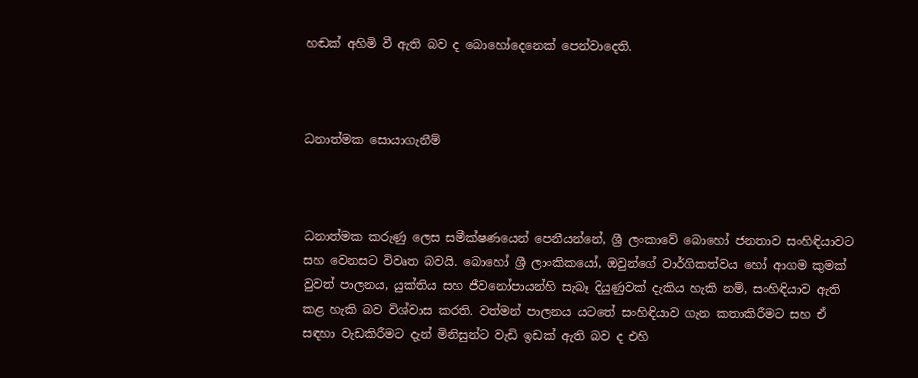හඬක් අහිමි වී ඇති බව ද බොහෝදෙනෙක් පෙන්වාදෙති.



ධනාත්මක සොයාගැනීම්



ධනාත්මක කරුණු ලෙස සමීක්ෂණයෙන් පෙනීයන්නේ, ශ්‍රී ලංකාවේ බොහෝ ජනතාව සංහිඳියාවට සහ වෙනසට විවෘත බවයි. බොහෝ ශ්‍රී ලාංකිකයෝ, ඔවුන්ගේ වාර්ගිකත්වය හෝ ආගම කුමක් වුවත් පාලනය, යුක්තිය සහ ජීවනෝපායන්හි සැබෑ දියුණුවක් දැකිය හැකි නම්, සංහිඳියාව ඇති කළ හැකි බව විශ්වාස කරති. වත්මන් පාලනය යටතේ සංහිඳියාව ගැන කතාකිරීමට සහ ඒ සඳහා වැඩකිරීමට දැන් මිනිසුන්ට වැඩි ඉඩක් ඇති බව ද එහි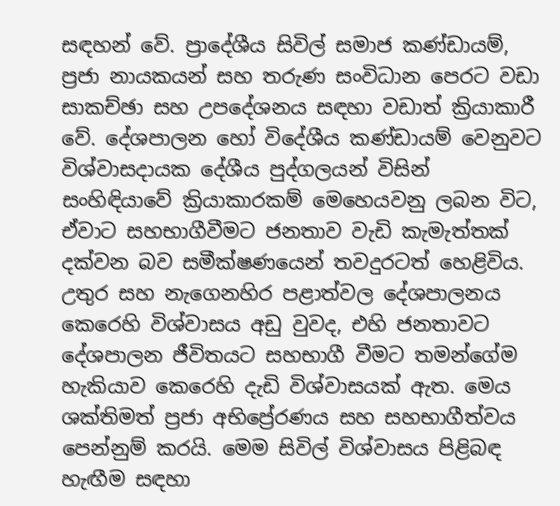සඳහන් වේ. ප්‍රාදේශීය සිවිල් සමාජ කණ්ඩායම්, ප්‍රජා නායකයන් සහ තරුණ සංවිධාන පෙරට වඩා සාකච්ඡා සහ උපදේශනය සඳහා වඩාත් ක්‍රියාකාරී වේ. දේශපාලන හෝ විදේශීය කණ්ඩායම් වෙනුවට විශ්වාසදායක දේශීය පුද්ගලයන් විසින් සංහිඳියාවේ ක්‍රියාකාරකම් මෙහෙයවනු ලබන විට, ඒවාට සහභාගීවීමට ජනතාව වැඩි කැමැත්තක් දක්වන බව සමීක්ෂණයෙන් තවදුරටත් හෙළිවිය. උතුර සහ නැගෙනහිර පළාත්වල දේශපාලනය කෙරෙහි විශ්වාසය අඩු වුවද, එහි ජනතාවට දේශපාලන ජීවිතයට සහභාගී වීමට තමන්ගේම හැකියාව කෙරෙහි දැඩි විශ්වාසයක් ඇත. මෙය ශක්තිමත් ප්‍රජා අභිප්‍රේරණය සහ සහභාගීත්වය පෙන්නුම් කරයි. මෙම සිවිල් විශ්වාසය පිළිබඳ හැඟීම සඳහා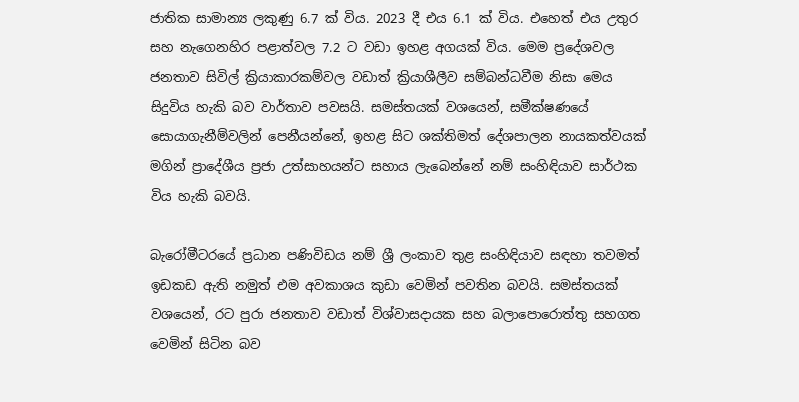ජාතික සාමාන්‍ය ලකුණු 6.7 ක් විය. 2023 දී එය 6.1 ක් විය. එහෙත් එය උතුර සහ නැගෙනහිර පළාත්වල 7.2 ට වඩා ඉහළ අගයක් විය. මෙම ප්‍රදේශවල ජනතාව සිවිල් ක්‍රියාකාරකම්වල වඩාත් ක්‍රියාශීලීව සම්බන්ධවීම නිසා මෙය සිදුවිය හැකි බව වාර්තාව පවසයි. සමස්තයක් වශයෙන්, සමීක්ෂණයේ සොයාගැනීම්වලින් පෙනීයන්නේ, ඉහළ සිට ශක්තිමත් දේශපාලන නායකත්වයක් මගින් ප්‍රාදේශීය ප්‍රජා උත්සාහයන්ට සහාය ලැබෙන්නේ නම් සංහිඳියාව සාර්ථක විය හැකි බවයි.

බැරෝමීටරයේ ප්‍රධාන පණිවිඩය නම් ශ්‍රී ලංකාව තුළ සංහිඳියාව සඳහා තවමත් ඉඩකඩ ඇති නමුත් එම අවකාශය කුඩා වෙමින් පවතින බවයි. සමස්තයක් වශයෙන්, රට පුරා ජනතාව වඩාත් විශ්වාසදායක සහ බලාපොරොත්තු සහගත වෙමින් සිටින බව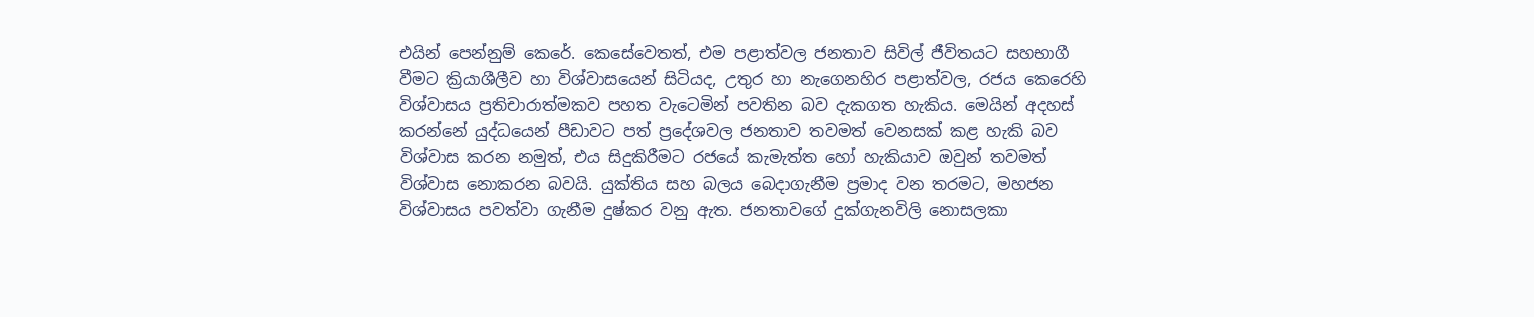එයින් පෙන්නුම් කෙරේ. කෙසේවෙතත්, එම පළාත්වල ජනතාව සිවිල් ජීවිතයට සහභාගී වීමට ක්‍රියාශීලීව හා විශ්වාසයෙන් සිටියද, උතුර හා නැගෙනහිර පළාත්වල, රජය කෙරෙහි විශ්වාසය ප්‍රතිචාරාත්මකව පහත වැටෙමින් පවතින බව දැකගත හැකිය. මෙයින් අදහස් කරන්නේ යුද්ධයෙන් පීඩාවට පත් ප්‍රදේශවල ජනතාව තවමත් වෙනසක් කළ හැකි බව විශ්වාස කරන නමුත්, එය සිදුකිරීමට රජයේ කැමැත්ත හෝ හැකියාව ඔවුන් තවමත් විශ්වාස නොකරන බවයි. යුක්තිය සහ බලය බෙදාගැනීම ප්‍රමාද වන තරමට, මහජන විශ්වාසය පවත්වා ගැනීම දුෂ්කර වනු ඇත. ජනතාවගේ දුක්ගැනවිලි නොසලකා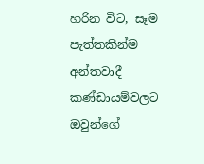හරින විට, සෑම පැත්තකින්ම අන්තවාදී කණ්ඩායම්වලට ඔවුන්ගේ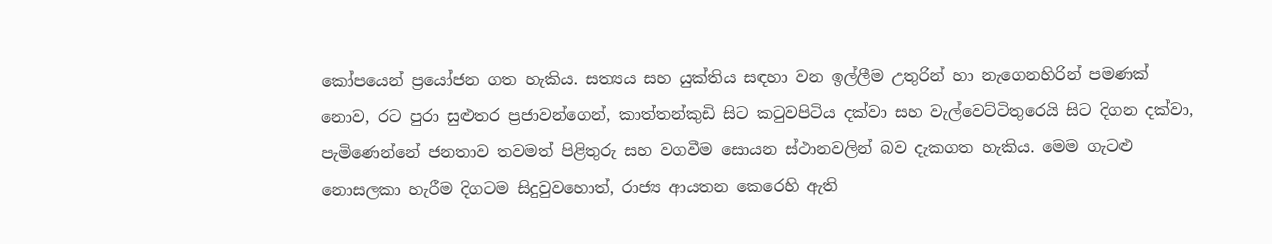කෝපයෙන් ප්‍රයෝජන ගත හැකිය. සත්‍යය සහ යුක්තිය සඳහා වන ඉල්ලීම උතුරින් හා නැගෙනහිරින් පමණක් නොව, රට පුරා සුළුතර ප්‍රජාවන්ගෙන්, කාත්තන්කුඩි සිට කටුවපිටිය දක්වා සහ වැල්වෙට්ටිතුරෙයි සිට දිගන දක්වා, පැමිණෙන්නේ ජනතාව තවමත් පිළිතුරු සහ වගවීම සොයන ස්ථානවලින් බව දැකගත හැකිය. මෙම ගැටළු නොසලකා හැරීම දිගටම සිදුවුවහොත්, රාජ්‍ය ආයතන කෙරෙහි ඇති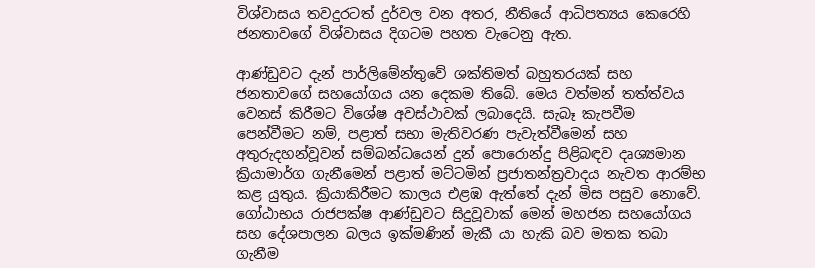විශ්වාසය තවදුරටත් දුර්වල වන අතර, නීතියේ ආධිපත්‍යය කෙරෙහි ජනතාවගේ විශ්වාසය දිගටම පහත වැටෙනු ඇත.

ආණ්ඩුවට දැන් පාර්ලිමේන්තුවේ ශක්තිමත් බහුතරයක් සහ ජනතාවගේ සහයෝගය යන දෙකම තිබේ. මෙය වත්මන් තත්ත්වය වෙනස් කිරීමට විශේෂ අවස්ථාවක් ලබාදෙයි. සැබෑ කැපවීම පෙන්වීමට නම්, පළාත් සභා මැතිවරණ පැවැත්වීමෙන් සහ අතුරුදහන්වූවන් සම්බන්ධයෙන් දුන් පොරොන්දු පිළිබඳව දෘශ්‍යමාන ක්‍රියාමාර්ග ගැනීමෙන් පළාත් මට්ටමින් ප්‍රජාතන්ත්‍රවාදය නැවත ආරම්භ කළ යුතුය. ක්‍රියාකිරීමට කාලය එළඹ ඇත්තේ දැන් මිස පසුව නොවේ. ගෝඨාභය රාජපක්ෂ ආණ්ඩුවට සිදුවූවාක් මෙන් මහජන සහයෝගය සහ දේශපාලන බලය ඉක්මණින් මැකී යා හැකි බව මතක තබා ගැනීම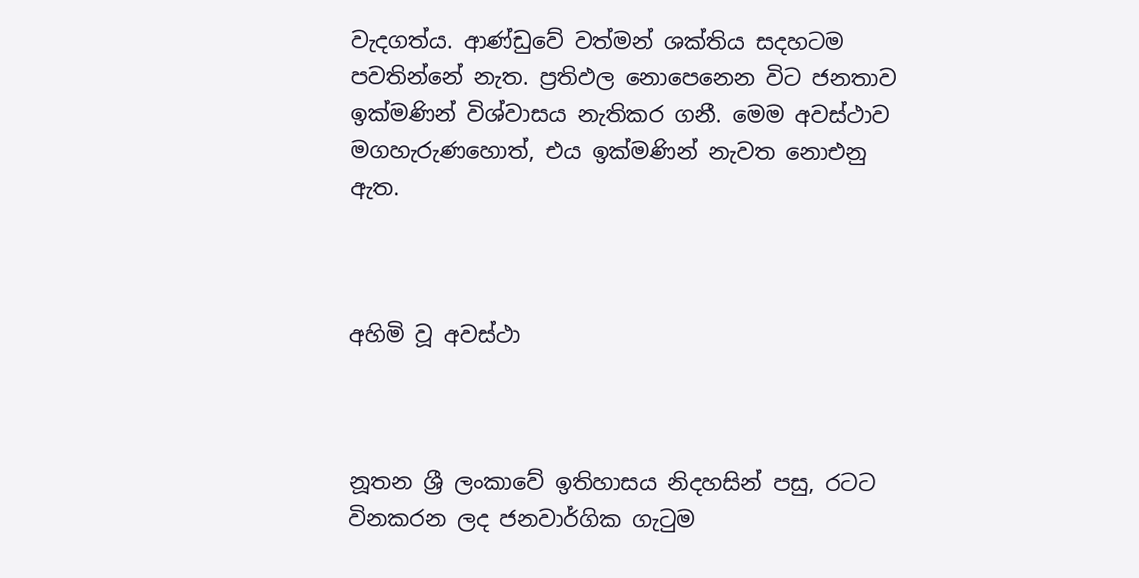වැදගත්ය. ආණ්ඩුවේ වත්මන් ශක්තිය සදහටම පවතින්නේ නැත. ප්‍රතිඵල නොපෙනෙන විට ජනතාව ඉක්මණින් විශ්වාසය නැතිකර ගනී. මෙම අවස්ථාව මගහැරුණහොත්, එය ඉක්මණින් නැවත නොඑනු ඇත.



අහිමි වූ අවස්ථා



නූතන ශ්‍රී ලංකාවේ ඉතිහාසය නිදහසින් පසු, රටට විනකරන ලද ජනවාර්ගික ගැටුම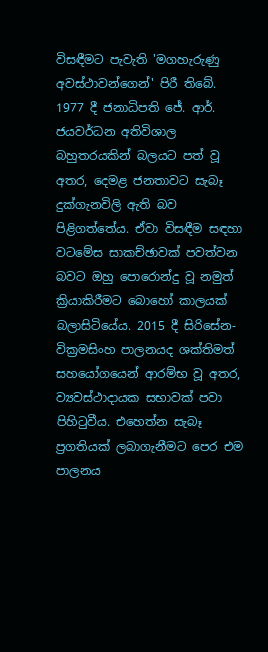විසඳීමට පැවැති 'මගහැරුණු අවස්ථාවන්ගෙන්' පිරී තිබේ. 1977 දී ජනාධිපති ජේ. ආර්. ජයවර්ධන අතිවිශාල බහුතරයකින් බලයට පත් වූ අතර, දෙමළ ජනතාවට සැබෑ දුක්ගැනවිලි ඇති බව පිළිගත්තේය. ඒවා විසඳීම සඳහා වටමේස සාකච්ඡාවක් පවත්වන බවට ඔහු පොරොන්දු වූ නමුත් ක්‍රියාකිරීමට බොහෝ කාලයක් බලාසිටියේය. 2015 දී සිරිසේන-වික්‍රමසිංහ පාලනයද ශක්තිමත් සහයෝගයෙන් ආරම්භ වූ අතර, ව්‍යවස්ථාදායක සභාවක් පවා පිහිටුවීය. එහෙත්න සැබෑ ප්‍රගතියක් ලබාගැනීමට පෙර එම පාලනය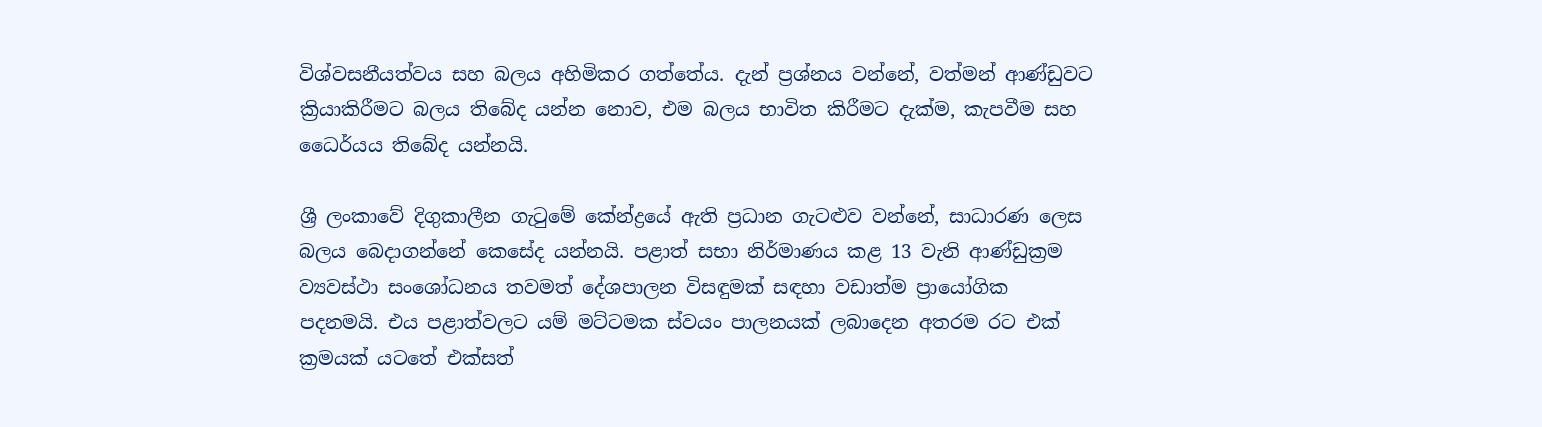විශ්වසනීයත්වය සහ බලය අහිමිකර ගත්තේය. දැන් ප්‍රශ්නය වන්නේ, වත්මන් ආණ්ඩුවට ක්‍රියාකිරීමට බලය තිබේද යන්න නොව, එම බලය භාවිත කිරීමට දැක්ම, කැපවීම සහ ධෛර්යය තිබේද යන්නයි.

ශ්‍රී ලංකාවේ දිගුකාලීන ගැටුමේ කේන්ද්‍රයේ ඇති ප්‍රධාන ගැටළුව වන්නේ, සාධාරණ ලෙස බලය බෙදාගන්නේ කෙසේද යන්නයි. පළාත් සභා නිර්මාණය කළ 13 වැනි ආණ්ඩුක්‍රම ව්‍යවස්ථා සංශෝධනය තවමත් දේශපාලන විසඳුමක් සඳහා වඩාත්ම ප්‍රායෝගික පදනමයි. එය පළාත්වලට යම් මට්ටමක ස්වයං පාලනයක් ලබාදෙන අතරම රට එක් ක්‍රමයක් යටතේ එක්සත්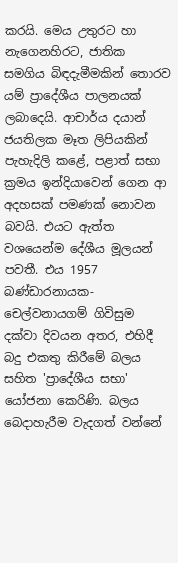කරයි. මෙය උතුරට හා නැගෙනහිරට, ජාතික සමගිය බිඳදැමීමකින් තොරව යම් ප්‍රාදේශීය පාලනයක් ලබාදෙයි. ආචාර්ය දයාන් ජයතිලක මෑත ලිපියකින් පැහැදිලි කළේ, පළාත් සභා ක්‍රමය ඉන්දියාවෙන් ගෙන ආ අදහසක් පමණක් නොවන බවයි. එයට ඇත්ත වශයෙන්ම දේශීය මූලයන් පවතී. එය 1957 බණ්ඩාරනායක-චෙල්වනායගම් ගිවිසුම දක්වා දිවයන අතර, එහිදී බදු එකතු කිරීමේ බලය සහිත 'ප්‍රාදේශීය සභා' යෝජනා කෙරිණි. බලය බෙදාහැරීම වැදගත් වන්නේ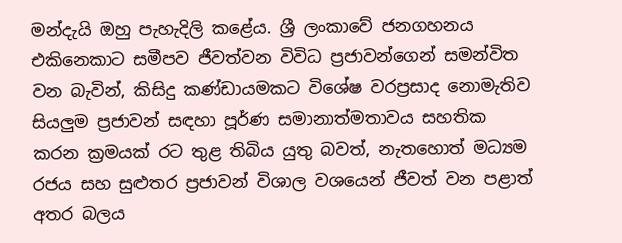මන්දැයි ඔහු පැහැදිලි කළේය. ශ්‍රී ලංකාවේ ජනගහනය එකිනෙකාට සමීපව ජීවත්වන විවිධ ප්‍රජාවන්ගෙන් සමන්විත වන බැවින්, කිසිදු කණ්ඩායමකට විශේෂ වරප්‍රසාද නොමැතිව සියලුම ප්‍රජාවන් සඳහා පූර්ණ සමානාත්මතාවය සහතික කරන ක්‍රමයක් රට තුළ තිබිය යුතු බවත්, නැතහොත් මධ්‍යම රජය සහ සුළුතර ප්‍රජාවන් විශාල වශයෙන් ජීවත් වන පළාත් අතර බලය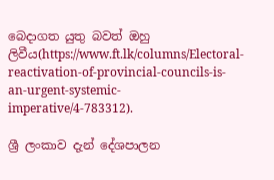බෙදාගත යුතු බවත් ඔහු ලිවීය(https://www.ft.lk/columns/Electoral-reactivation-of-provincial-councils-is-an-urgent-systemic-imperative/4-783312).

ශ්‍රී ලංකාව දැන් දේශපාලන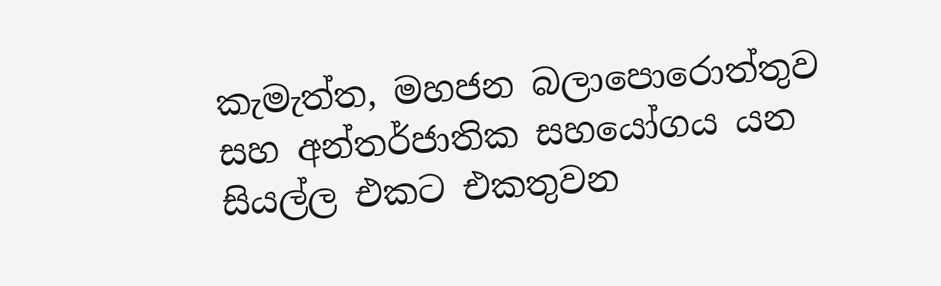කැමැත්ත, මහජන බලාපොරොත්තුව සහ අන්තර්ජාතික සහයෝගය යන සියල්ල එකට එකතුවන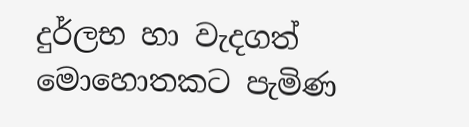දුර්ලභ හා වැදගත් මොහොතකට පැමිණ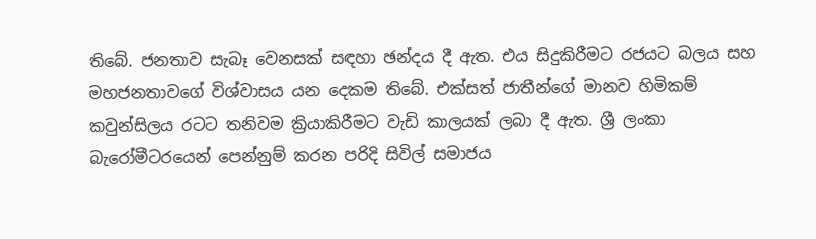තිබේ. ජනතාව සැබෑ වෙනසක් සඳහා ඡන්දය දී ඇත. එය සිදුකිරීමට රජයට බලය සහ මහජනතාවගේ විශ්වාසය යන දෙකම තිබේ. එක්සත් ජාතීන්ගේ මානව හිමිකම් කවුන්සිලය රටට තනිවම ක්‍රියාකිරීමට වැඩි කාලයක් ලබා දී ඇත. ශ්‍රී ලංකා බැරෝමීටරයෙන් පෙන්නුම් කරන පරිදි සිවිල් සමාජය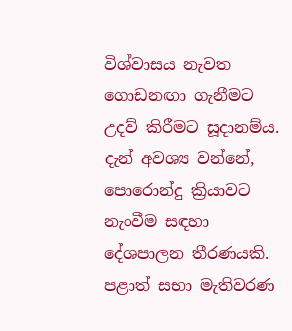විශ්වාසය නැවත ගොඩනඟා ගැනීමට උදව් කිරීමට සූදානම්ය. දැන් අවශ්‍ය වන්නේ, පොරොන්දු ක්‍රියාවට නැංවීම සඳහා දේශපාලන තීරණයකි. පළාත් සභා මැතිවරණ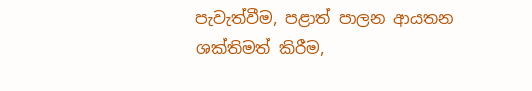පැවැත්වීම, පළාත් පාලන ආයතන ශක්තිමත් කිරීම,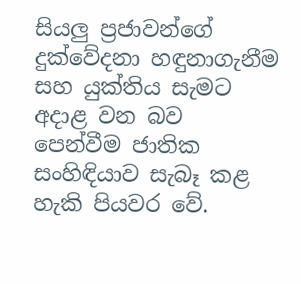සියලු ප්‍රජාවන්ගේ දුක්වේදනා හඳුනාගැනීම සහ යුක්තිය සැමට අදාළ වන බව පෙන්වීම ජාතික සංහිඳියාව සැබෑ කළ හැකි පියවර වේ.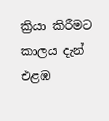ක්‍රියා කිරීමට කාලය දැන් එළඹ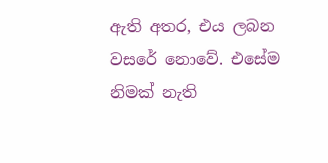ඇති අතර, එය ලබන වසරේ නොවේ. එසේම නිමක් නැති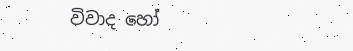විවාද හෝ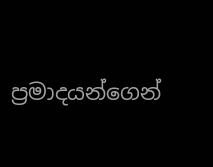ප්‍රමාදයන්ගෙන්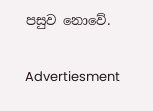පසුව නොවේ.

Advertiesment